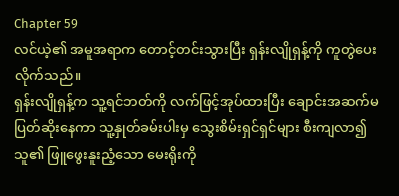Chapter 59
လင်ယဲ့၏ အမူအရာက တောင့်တင်းသွားပြီး ရှန်းလျိုရှန့်ကို ကူတွဲပေးလိုက်သည်။
ရှန်းလျိုရှန့်က သူ့ရင်ဘတ်ကို လက်ဖြင့်အုပ်ထားပြီး ချောင်းအဆက်မပြတ်ဆိုးနေကာ သူ့နှုတ်ခမ်းပါးမှ သွေးစိမ်းရှင်ရှင်များ စီးကျလာ၍ သူ၏ ဖြူဖွေးနူးညံ့သော မေးရိုးကို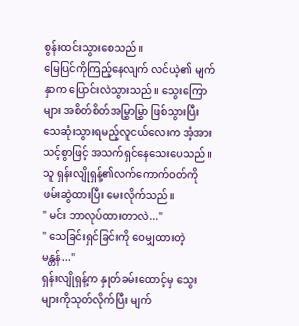စွန်းထင်းသွားစေသည်။
မြေပြင်ကိုကြည့်နေလျက် လင်ယဲ့၏ မျက်နှာက ပြောင်းလဲသွားသည်။ သွေးကြောများ အစိတ်စိတ်အမြွှာမြွှာ ဖြစ်သွားပြီး သေဆုံးသွားရမည့်လူငယ်လေးက အံ့အားသင့်စွာဖြင့် အသက်ရှင်နေသေးပေသည်။
သူ ရှန်းလျိုရှန့်၏လက်ကောက်ဝတ်ကို ဖမ်းဆွဲထားပြီး မေးလိုက်သည်။
" မင်း ဘာလုပ်ထားတာလဲ..."
" သေခြင်းရှင်ခြင်းကို ဝေမျှထားတဲ့မန္တန်..."
ရှန်းလျိုရှန့်က နှုတ်ခမ်းထောင့်မှ သွေးများကိုသုတ်လိုက်ပြီး မျက်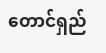တောင်ရှည်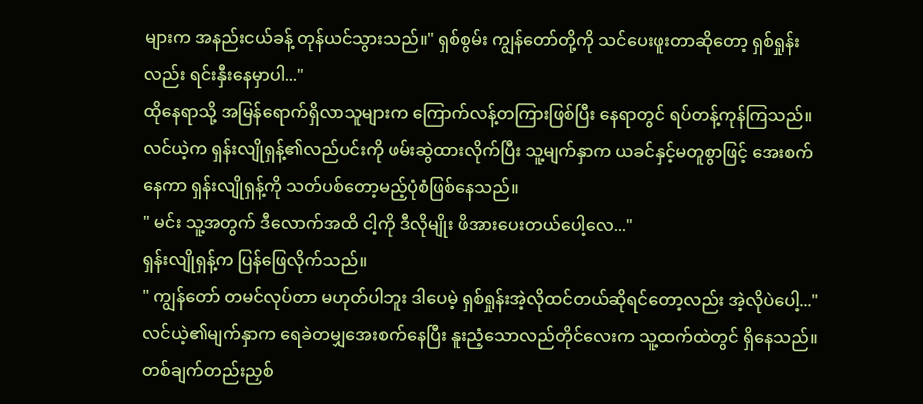များက အနည်းငယ်ခန့် တုန်ယင်သွားသည်။" ရှစ်စွမ်း ကျွန်တော်တို့ကို သင်ပေးဖူးတာဆိုတော့ ရှစ်ရှုန်းလည်း ရင်းနှီးနေမှာပါ..."
ထိုနေရာသို့ အမြန်ရောက်ရှိလာသူများက ကြောက်လန့်တကြားဖြစ်ပြီး နေရာတွင် ရပ်တန့်ကုန်ကြသည်။
လင်ယဲ့က ရှန်းလျိုရှန့်၏လည်ပင်းကို ဖမ်းဆွဲထားလိုက်ပြီး သူ့မျက်နှာက ယခင်နှင့်မတူစွာဖြင့် အေးစက်နေကာ ရှန်းလျိုရှန့်ကို သတ်ပစ်တော့မည့်ပုံစံဖြစ်နေသည်။
" မင်း သူ့အတွက် ဒီလောက်အထိ ငါ့ကို ဒီလိုမျိုး ဖိအားပေးတယ်ပေါ့လေ..."
ရှန်းလျိုရှန့်က ပြန်ဖြေလိုက်သည်။
" ကျွန်တော် တမင်လုပ်တာ မဟုတ်ပါဘူး ဒါပေမဲ့ ရှစ်ရှုန်းအဲ့လိုထင်တယ်ဆိုရင်တော့လည်း အဲ့လိုပဲပေါ့..."လင်ယဲ့၏မျက်နှာက ရေခဲတမျှအေးစက်နေပြီး နူးညံ့သောလည်တိုင်လေးက သူ့ထက်ထဲတွင် ရှိနေသည်။ တစ်ချက်တည်းညှစ်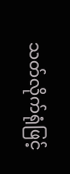သတ်လိုက်ရုံဖြင့်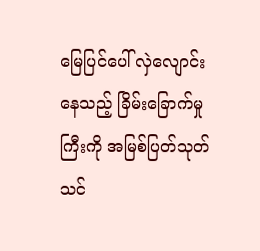မြေပြင်ပေါ် လှဲလျောင်းနေသည့် ခြိမ်းခြောက်မှုကြီးကို အမြစ်ပြတ်သုတ်သင်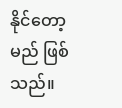နိုင်တော့မည် ဖြစ်သည်။